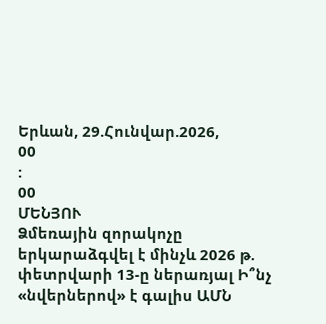Երևան, 29.Հունվար.2026,
00
:
00
ՄԵՆՅՈՒ
Ձմեռային զորակոչը երկարաձգվել է մինչև 2026 թ. փետրվարի 13-ը ներառյալ Ի՞նչ «նվերներով» է գալիս ԱՄՆ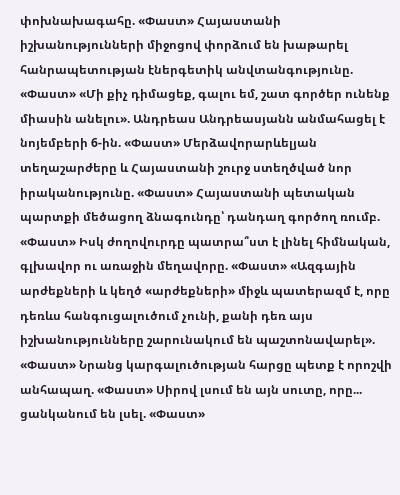փոխնախագահը. «Փաստ» Հայաստանի իշխանությունների միջոցով փորձում են խաթարել հանրապետության էներգետիկ անվտանգությունը. «Փաստ» «Մի քիչ դիմացեք, գալու եմ, շատ գործեր ունենք միասին անելու». Անդրեաս Անդրեասյանն անմահացել է նոյեմբերի 6-ին. «Փաստ» Մերձավորարևելյան տեղաշարժերը և Հայաստանի շուրջ ստեղծված նոր իրականությունը. «Փաստ» Հայաստանի պետական պարտքի մեծացող ձնագունդը՝ դանդաղ գործող ռումբ. «Փաստ» Իսկ ժողովուրդը պատրա՞ստ է լինել հիմնական, գլխավոր ու առաջին մեղավորը. «Փաստ» «Ազգային արժեքների և կեղծ «արժեքների» միջև պատերազմ է, որը դեռևս հանգուցալուծում չունի, քանի դեռ այս իշխանությունները շարունակում են պաշտոնավարել». «Փաստ» Նրանց կարգալուծության հարցը պետք է որոշվի անհապաղ. «Փաստ» Սիրով լսում են այն սուտը, որը... ցանկանում են լսել. «Փաստ»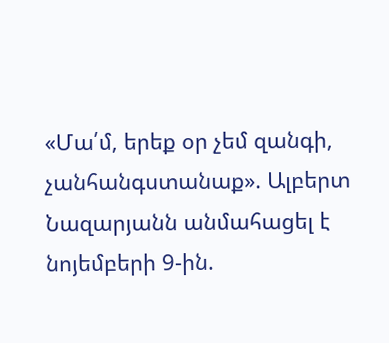«Մա՛մ, երեք օր չեմ զանգի, չանհանգստանաք». Ալբերտ Նազարյանն անմահացել է նոյեմբերի 9-ին.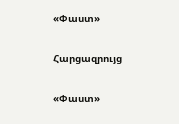«Փաստ»

Հարցազրույց

«Փաստ»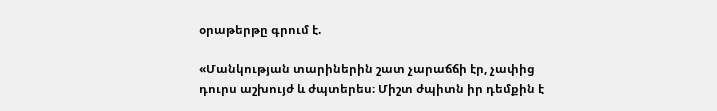օրաթերթը գրում է.

«Մանկության տարիներին շատ չարաճճի էր, չափից դուրս աշխույժ և ժպտերես։ Միշտ ժպիտն իր դեմքին է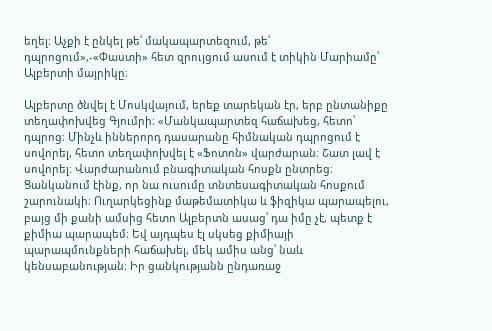եղել։ Աչքի է ընկել թե՛ մակապարտեզում, թե՛ դպրոցում»,-«Փաստի» հետ զրույցում ասում է տիկին Մարիամը՝ Ալբերտի մայրիկը։

Ալբերտը ծնվել է Մոսկվայում, երեք տարեկան էր, երբ ընտանիքը տեղափոխվեց Գյումրի։ «Մանկապարտեզ հաճախեց, հետո՝ դպրոց։ Մինչև իններորդ դասարանը հիմնական դպրոցում է սովորել, հետո տեղափոխվել է «Ֆոտոն» վարժարան։ Շատ լավ է սովորել։ Վարժարանում բնագիտական հոսքն ընտրեց։ Ցանկանում էինք, որ նա ուսումը տնտեսագիտական հոսքում շարունակի։ Ուղարկեցինք մաթեմատիկա և ֆիզիկա պարապելու, բայց մի քանի ամսից հետո Ալբերտն ասաց՝ դա իմը չէ, պետք է քիմիա պարապեմ։ Եվ այդպես էլ սկսեց քիմիայի պարապմունքների հաճախել, մեկ ամիս անց՝ նաև կենսաբանության։ Իր ցանկությանն ընդառաջ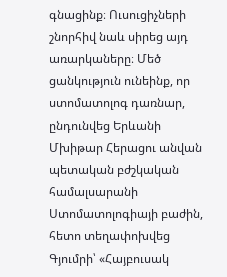գնացինք։ Ուսուցիչների շնորհիվ նաև սիրեց այդ առարկաները։ Մեծ ցանկություն ունեինք, որ ստոմատոլոգ դառնար, ընդունվեց Երևանի Մխիթար Հերացու անվան պետական բժշկական համալսարանի Ստոմատոլոգիայի բաժին, հետո տեղափոխվեց Գյումրի՝ «Հայբուսակ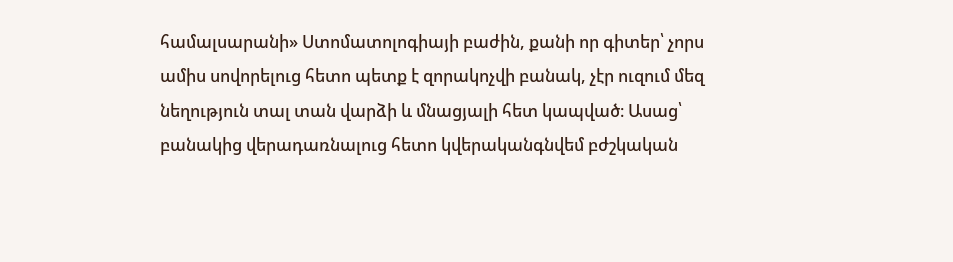համալսարանի» Ստոմատոլոգիայի բաժին, քանի որ գիտեր՝ չորս ամիս սովորելուց հետո պետք է զորակոչվի բանակ, չէր ուզում մեզ նեղություն տալ տան վարձի և մնացյալի հետ կապված։ Ասաց՝ բանակից վերադառնալուց հետո կվերականգնվեմ բժշկական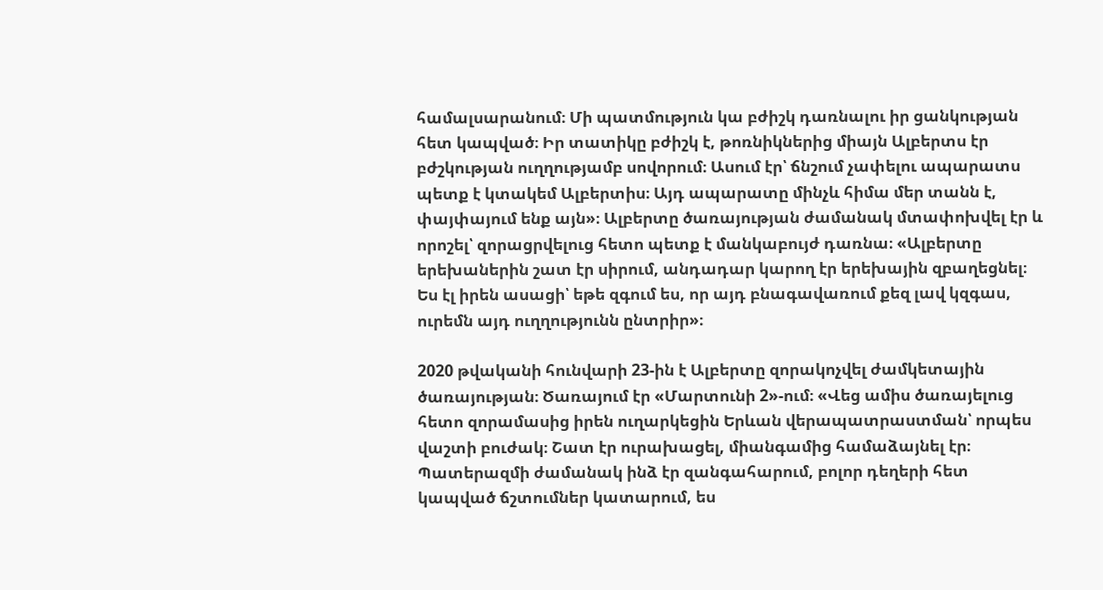համալսարանում։ Մի պատմություն կա բժիշկ դառնալու իր ցանկության հետ կապված։ Իր տատիկը բժիշկ է, թոռնիկներից միայն Ալբերտս էր բժշկության ուղղությամբ սովորում։ Ասում էր՝ ճնշում չափելու ապարատս պետք է կտակեմ Ալբերտիս։ Այդ ապարատը մինչև հիմա մեր տանն է, փայփայում ենք այն»։ Ալբերտը ծառայության ժամանակ մտափոխվել էր և որոշել՝ զորացրվելուց հետո պետք է մանկաբույժ դառնա։ «Ալբերտը երեխաներին շատ էր սիրում, անդադար կարող էր երեխային զբաղեցնել։ Ես էլ իրեն ասացի՝ եթե զգում ես, որ այդ բնագավառում քեզ լավ կզգաս, ուրեմն այդ ուղղությունն ընտրիր»։

2020 թվականի հունվարի 23-ին է Ալբերտը զորակոչվել ժամկետային ծառայության։ Ծառայում էր «Մարտունի 2»-ում։ «Վեց ամիս ծառայելուց հետո զորամասից իրեն ուղարկեցին Երևան վերապատրաստման՝ որպես վաշտի բուժակ։ Շատ էր ուրախացել, միանգամից համաձայնել էր։ Պատերազմի ժամանակ ինձ էր զանգահարում, բոլոր դեղերի հետ կապված ճշտումներ կատարում, ես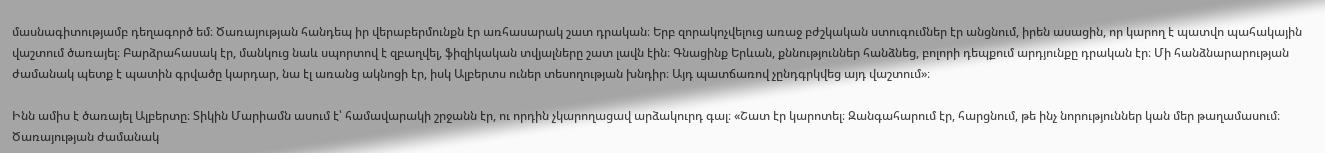մասնագիտությամբ դեղագործ եմ։ Ծառայության հանդեպ իր վերաբերմունքն էր առհասարակ շատ դրական։ Երբ զորակոչվելուց առաջ բժշկական ստուգումներ էր անցնում, իրեն ասացին, որ կարող է պատվո պահակային վաշտում ծառայել։ Բարձրահասակ էր, մանկուց նաև սպորտով է զբաղվել, ֆիզիկական տվյալները շատ լավն էին։ Գնացինք Երևան, քննություններ հանձնեց, բոլորի դեպքում արդյունքը դրական էր։ Մի հանձնարարության ժամանակ պետք է պատին գրվածը կարդար, նա էլ առանց ակնոցի էր, իսկ Ալբերտս ուներ տեսողության խնդիր։ Այդ պատճառով չընդգրկվեց այդ վաշտում»։

Ինն ամիս է ծառայել Ալբերտը։ Տիկին Մարիամն ասում է՝ համավարակի շրջանն էր, ու որդին չկարողացավ արձակուրդ գալ։ «Շատ էր կարոտել։ Զանգահարում էր, հարցնում, թե ինչ նորություններ կան մեր թաղամասում։ Ծառայության ժամանակ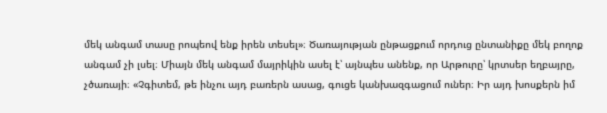մեկ անգամ տասը րոպեով ենք իրեն տեսել»։ Ծառայության ընթացքում որդուց ընտանիքը մեկ բողոք անգամ չի լսել։ Միայն մեկ անգամ մայրիկին ասել է՝ այնպես անենք, որ Արթուրը՝ կրտսեր եղբայրը, չծառայի։ «Չգիտեմ, թե ինչու այդ բառերն ասաց, գուցե կանխազգացում ուներ։ Իր այդ խոսքերն իմ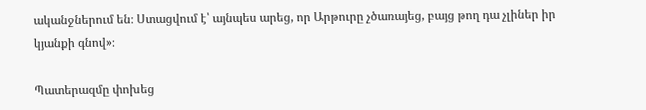ականջներում են։ Ստացվում է՝ այնպես արեց, որ Արթուրը չծառայեց, բայց թող դա չլիներ իր կյանքի գնով»։

Պատերազմը փոխեց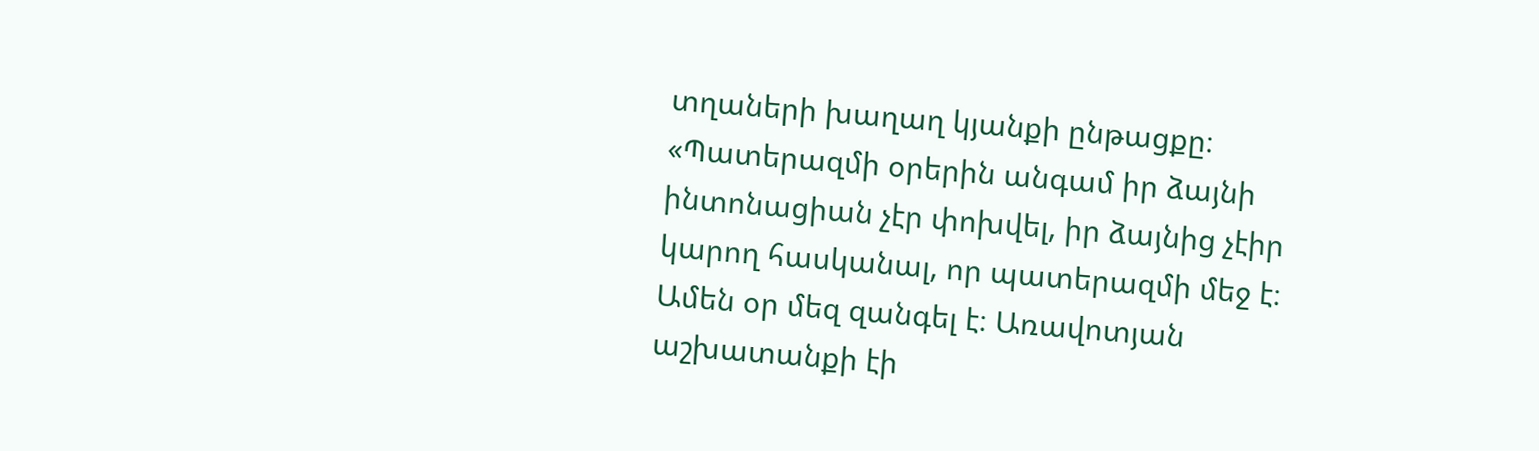տղաների խաղաղ կյանքի ընթացքը։ «Պատերազմի օրերին անգամ իր ձայնի ինտոնացիան չէր փոխվել, իր ձայնից չէիր կարող հասկանալ, որ պատերազմի մեջ է։ Ամեն օր մեզ զանգել է։ Առավոտյան աշխատանքի էի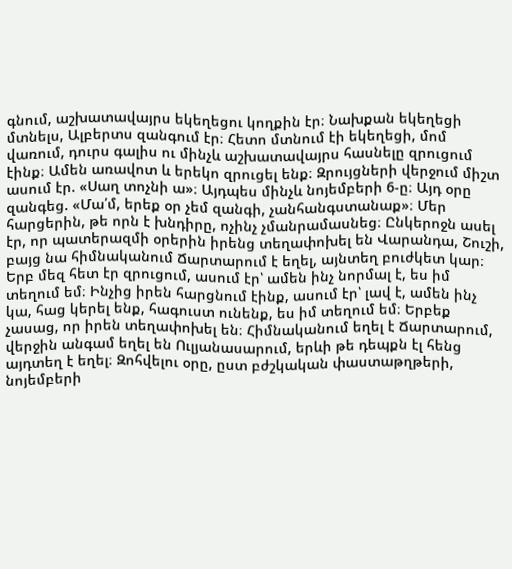գնում, աշխատավայրս եկեղեցու կողքին էր։ Նախքան եկեղեցի մտնելս, Ալբերտս զանգում էր։ Հետո մտնում էի եկեղեցի, մոմ վառում, դուրս գալիս ու մինչև աշխատավայրս հասնելը զրուցում էինք։ Ամեն առավոտ և երեկո զրուցել ենք։ Զրույցների վերջում միշտ ասում էր. «Սաղ տոչնի ա»։ Այդպես մինչև նոյեմբերի 6-ը։ Այդ օրը զանգեց. «Մա՛մ, երեք օր չեմ զանգի, չանհանգստանաք»։ Մեր հարցերին, թե որն է խնդիրը, ոչինչ չմանրամասնեց։ Ընկերոջն ասել էր, որ պատերազմի օրերին իրենց տեղափոխել են Վարանդա, Շուշի, բայց նա հիմնականում Ճարտարում է եղել, այնտեղ բուժկետ կար։ Երբ մեզ հետ էր զրուցում, ասում էր՝ ամեն ինչ նորմալ է, ես իմ տեղում եմ։ Ինչից իրեն հարցնում էինք, ասում էր՝ լավ է, ամեն ինչ կա, հաց կերել ենք, հագուստ ունենք, ես իմ տեղում եմ։ Երբեք չասաց, որ իրեն տեղափոխել են։ Հիմնականում եղել է Ճարտարում, վերջին անգամ եղել են Ուլյանասարում, երևի թե դեպքն էլ հենց այդտեղ է եղել։ Զոհվելու օրը, ըստ բժշկական փաստաթղթերի, նոյեմբերի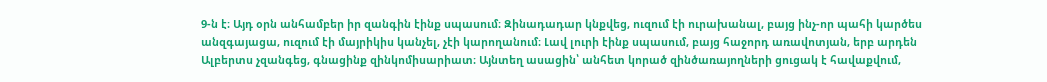9-ն է։ Այդ օրն անհամբեր իր զանգին էինք սպասում։ Զինադադար կնքվեց, ուզում էի ուրախանալ, բայց ինչ-որ պահի կարծես անզգայացա, ուզում էի մայրիկիս կանչել, չէի կարողանում։ Լավ լուրի էինք սպասում, բայց հաջորդ առավոտյան, երբ արդեն Ալբերտս չզանգեց, գնացինք զինկոմիսարիատ։ Այնտեղ ասացին՝ անհետ կորած զինծառայողների ցուցակ է հավաքվում,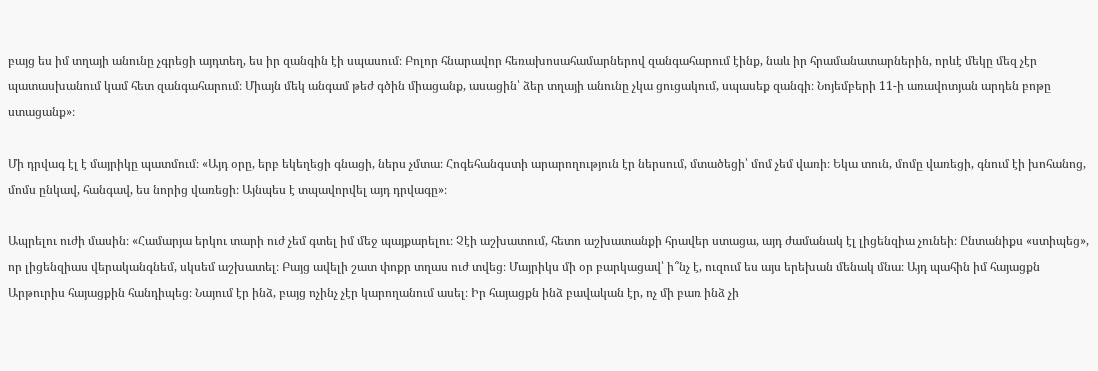բայց ես իմ տղայի անունը չգրեցի այդտեղ, ես իր զանգին էի սպասում։ Բոլոր հնարավոր հեռախոսահամարներով զանգահարում էինք, նաև իր հրամանատարներին, որևէ մեկը մեզ չէր պատասխանում կամ հետ զանգահարում։ Միայն մեկ անգամ թեժ գծին միացանք, ասացին՝ ձեր տղայի անունը չկա ցուցակում, սպասեք զանգի։ Նոյեմբերի 11-ի առավոտյան արդեն բոթը ստացանք»։

Մի դրվագ էլ է մայրիկը պատմում։ «Այդ օրը, երբ եկեղեցի գնացի, ներս չմտա։ Հոգեհանգստի արարողություն էր ներսում, մտածեցի՝ մոմ չեմ վառի։ Եկա տուն, մոմը վառեցի, գնում էի խոհանոց, մոմս ընկավ, հանգավ, ես նորից վառեցի։ Այնպես է տպավորվել այդ դրվագը»։

Ապրելու ուժի մասին։ «Համարյա երկու տարի ուժ չեմ գտել իմ մեջ պայքարելու։ Չէի աշխատում, հետո աշխատանքի հրավեր ստացա, այդ ժամանակ էլ լիցենզիա չունեի։ Ընտանիքս «ստիպեց», որ լիցենզիաս վերականգնեմ, սկսեմ աշխատել։ Բայց ավելի շատ փոքր տղաս ուժ տվեց։ Մայրիկս մի օր բարկացավ՝ ի՞նչ է, ուզում ես այս երեխան մենակ մնա։ Այդ պահին իմ հայացքն Արթուրիս հայացքին հանդիպեց։ Նայում էր ինձ, բայց ոչինչ չէր կարողանում ասել։ Իր հայացքն ինձ բավական էր, ոչ մի բառ ինձ չի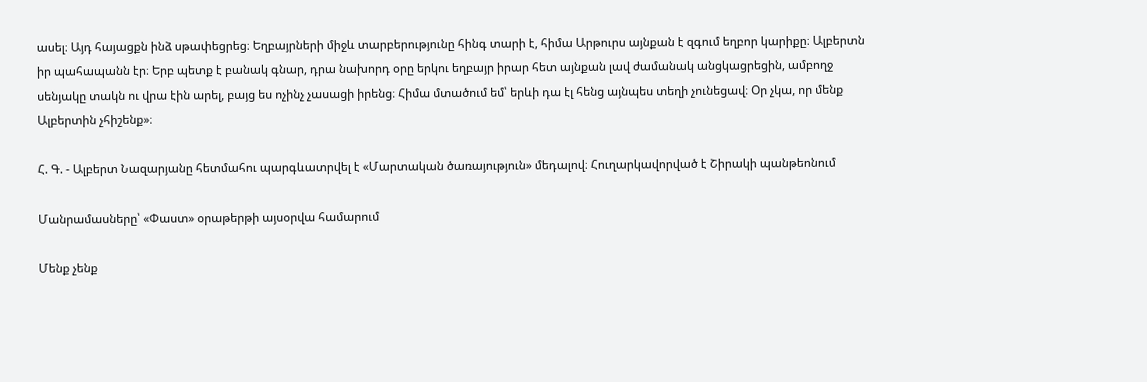ասել։ Այդ հայացքն ինձ սթափեցրեց։ Եղբայրների միջև տարբերությունը հինգ տարի է, հիմա Արթուրս այնքան է զգում եղբոր կարիքը։ Ալբերտն իր պահապանն էր։ Երբ պետք է բանակ գնար, դրա նախորդ օրը երկու եղբայր իրար հետ այնքան լավ ժամանակ անցկացրեցին, ամբողջ սենյակը տակն ու վրա էին արել, բայց ես ոչինչ չասացի իրենց։ Հիմա մտածում եմ՝ երևի դա էլ հենց այնպես տեղի չունեցավ։ Օր չկա, որ մենք Ալբերտին չհիշենք»։

Հ. Գ. - Ալբերտ Նազարյանը հետմահու պարգևատրվել է «Մարտական ծառայություն» մեդալով։ Հուղարկավորված է Շիրակի պանթեոնում

Մանրամասները՝ «Փաստ» օրաթերթի այսօրվա համարում

Մենք չենք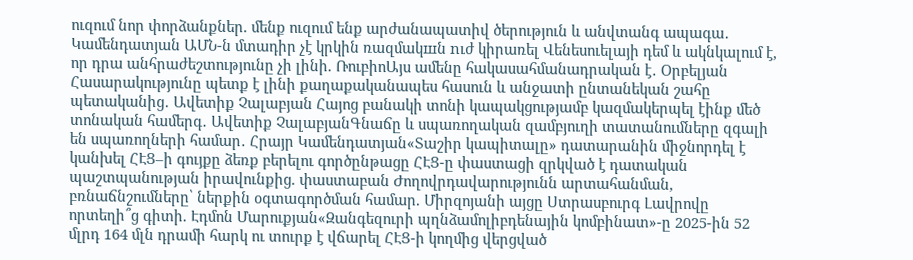ուզում նոր փորձանքներ. մենք ուզում ենք արժանապատիվ ծերություն և անվտանգ ապագա․ Կամենդատյան ԱՄՆ-ն մտադիր չէ կրկին ռազմակшն nւժ կիրառել Վենեսուելայի դեմ և ակնկալում է, որ դրա անհրաժեշտությունը չի լինի. ՌուբիոԱյս ամենը հակասահմանադրական է․ Օրբելյան Հասարակությունը պետք է լինի քաղաքականապես հասուն և անջատի ընտանեկան շահը պետականից․ Ավետիք Չալաբյան Հայոց բանակի տոնի կապակցությամբ կազմակերպել էինք մեծ տոնական համերգ․ Ավետիք ՉալաբյանԳնաճը և սպառողական զամբյուղի տատանումները զգալի են սպառողների համար․ Հրայր Կամենդատյան«Տաշիր կապիտալը» դատարանին միջնորդել է կանխել ՀԷՑ–ի գույքը ձեռք բերելու գործընթացը ՀԷՑ-ը փաստացի զրկված է դատական պաշտպանության իրավունքից. փաստաբան Ժողովրդավարությունն արտահանման, բռնաճնշումները՝ ներքին օգտագործման համար. Միրզոյանի այցը Ստրասբուրգ Լավրովը որտեղի՞ց գիտի. Էդմոն Մարուքյան«Զանգեզուրի պղնձամոլիբդենային կոմբինատ»-ը 2025-ին 52 մլրդ 164 մլն դրամի հարկ ու տուրք է վճարել ՀԷՑ-ի կողմից վերցված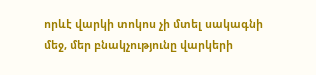որևէ վարկի տոկոս չի մտել սակագնի մեջ, մեր բնակչությունը վարկերի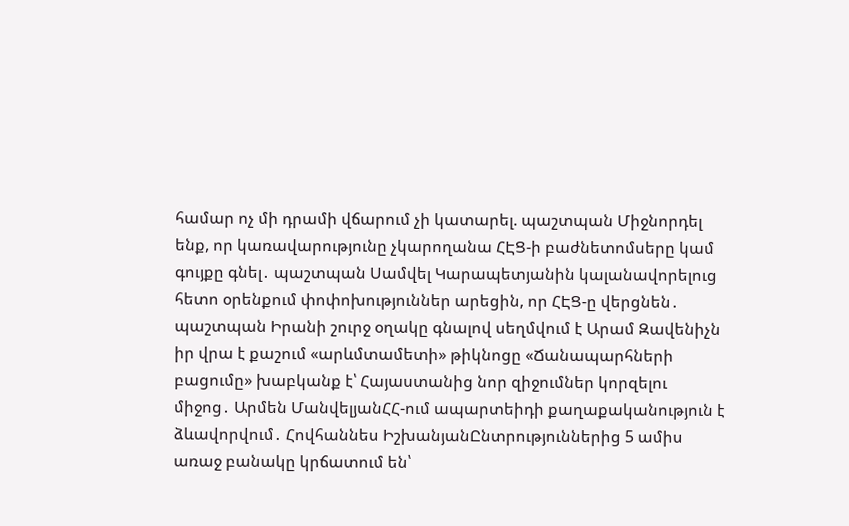համար ոչ մի դրամի վճարում չի կատարել. պաշտպան Միջնորդել ենք, որ կառավարությունը չկարողանա ՀԷՑ-ի բաժնետոմսերը կամ գույքը գնել․ պաշտպան Սամվել Կարապետյանին կալանավորելուց հետո օրենքում փոփոխություններ արեցին, որ ՀԷՑ-ը վերցնեն․ պաշտպան Իրանի շուրջ օղակը գնալով սեղմվում է Արամ Զավենիչն իր վրա է քաշում «արևմտամետի» թիկնոցը «Ճանապարհների բացումը» խաբկանք է՝ Հայաստանից նոր զիջումներ կորզելու միջոց․ Արմեն ՄանվելյանՀՀ-ում ապարտեիդի քաղաքականություն է ձևավորվում․ Հովհաննես ԻշխանյանԸնտրություններից 5 ամիս առաջ բանակը կրճատում են՝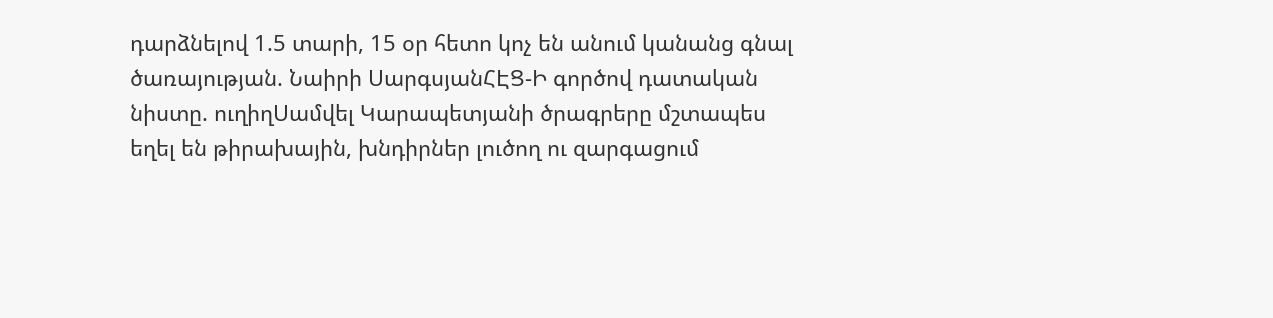դարձնելով 1.5 տարի, 15 օր հետո կոչ են անում կանանց գնալ ծառայության. Նաիրի ՍարգսյանՀԷՑ-Ի գործով դատական նիստը. ուղիղՍամվել Կարապետյանի ծրագրերը մշտապես եղել են թիրախային, խնդիրներ լուծող ու զարգացում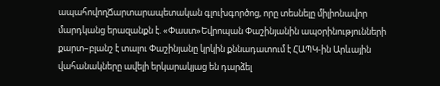ապահովողՃարտարապետական գլուխգործոց, որը տեսնելը միլիոնավոր մարդկանց երազանքն է. «Փաստ»Եվրոպան Փաշինյանին ապօրինությունների քարտ–բլանշ է տալու Փաշինյանը կրկին քննադատում է ՀԱՊԿ-ին Արևային վահանակները ավելի երկարակյաց են դարձել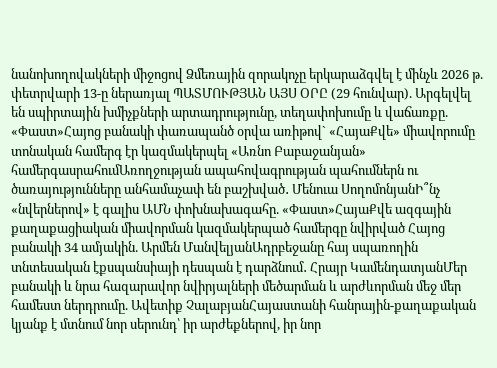նանոխողովակների միջոցով Ձմեռային զորակոչը երկարաձգվել է մինչև 2026 թ. փետրվարի 13-ը ներառյալ ՊԱՏՄՈՒԹՅԱՆ ԱՅՍ ՕՐԸ (29 հունվար). Արգելվել են սպիրտային խմիչքների արտադրությունը, տեղափոխումը և վաճառքը. «Փաստ»Հայոց բանակի փառապանծ օրվա առիթով` «ՀայաՔվե» միավորումը տոնական համերգ էր կազմակերպել «Առնո Բաբաջանյան» համերգասրահումԱռողջության ապահովագրության պահումներն ու ծառայությունները անհամաչափ են բաշխված․ Մենուա ՍողոմոնյանԻ՞նչ «նվերներով» է գալիս ԱՄՆ փոխնախագահը. «Փաստ»ՀայաՔվե ազգային քաղաքացիական միավորման կազմակերպած համերգը նվիրված Հայոց բանակի 34 ամյակին. Արմեն ՄանվելյանԱդրբեջանը հայ սպառողին տնտեսական էքսպանսիայի դեսպան է դարձնում․ Հրայր ԿամենդատյանՄեր բանակի և նրա հազարավոր նվիրյալների մեծարման և արժևորման մեջ մեր համեստ ներդրումը. Ավետիք ՉալաբյանՀայաստանի հանրային-քաղաքական կյանք է մտնում նոր սերունդ՝ իր արժեքներով, իր նոր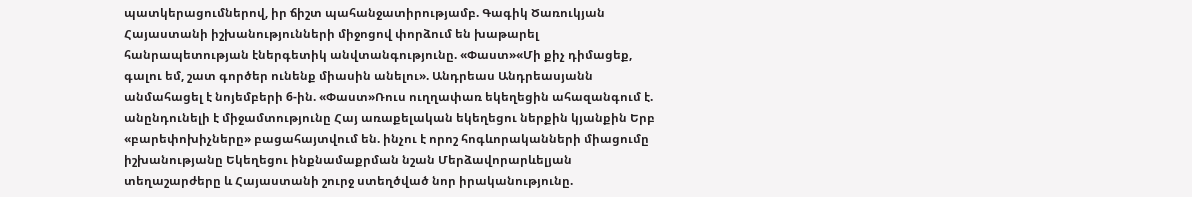պատկերացումներով, իր ճիշտ պահանջատիրությամբ. Գագիկ Ծառուկյան Հայաստանի իշխանությունների միջոցով փորձում են խաթարել հանրապետության էներգետիկ անվտանգությունը. «Փաստ»«Մի քիչ դիմացեք, գալու եմ, շատ գործեր ունենք միասին անելու». Անդրեաս Անդրեասյանն անմահացել է նոյեմբերի 6-ին. «Փաստ»Ռուս ուղղափառ եկեղեցին ահազանգում է. անընդունելի է միջամտությունը Հայ առաքելական եկեղեցու ներքին կյանքին Երբ «բարեփոխիչները» բացահայտվում են. ինչու է որոշ հոգևորականների միացումը իշխանությանը Եկեղեցու ինքնամաքրման նշան Մերձավորարևելյան տեղաշարժերը և Հայաստանի շուրջ ստեղծված նոր իրականությունը.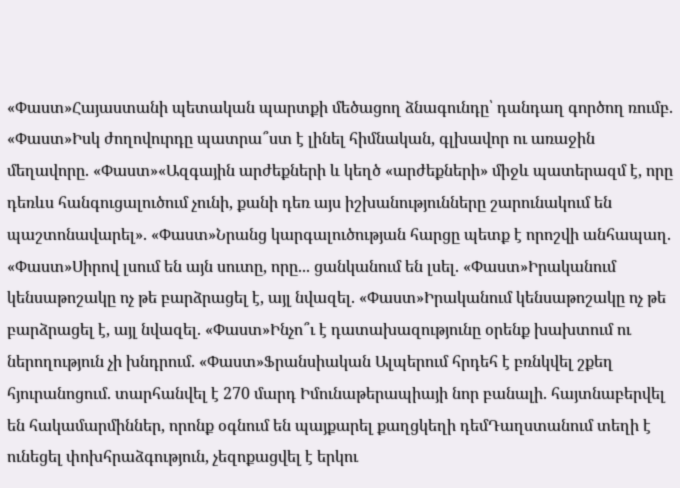«Փաստ»Հայաստանի պետական պարտքի մեծացող ձնագունդը՝ դանդաղ գործող ռումբ. «Փաստ»Իսկ ժողովուրդը պատրա՞ստ է լինել հիմնական, գլխավոր ու առաջին մեղավորը. «Փաստ»«Ազգային արժեքների և կեղծ «արժեքների» միջև պատերազմ է, որը դեռևս հանգուցալուծում չունի, քանի դեռ այս իշխանությունները շարունակում են պաշտոնավարել». «Փաստ»Նրանց կարգալուծության հարցը պետք է որոշվի անհապաղ. «Փաստ»Սիրով լսում են այն սուտը, որը... ցանկանում են լսել. «Փաստ»Իրականում կենսաթոշակը ոչ թե բարձրացել է, այլ նվազել. «Փաստ»Իրականում կենսաթոշակը ոչ թե բարձրացել է, այլ նվազել. «Փաստ»Ինչո՞ւ է դատախազությունը օրենք խախտում ու ներողություն չի խնդրում. «Փաստ»Ֆրանսիական Ալպերում հրդեհ է բռնկվել շքեղ հյուրանոցում. տարհանվել է 270 մարդ Իմունաթերապիայի նոր բանալի. հայտնաբերվել են հակամարմիններ, որոնք օգնում են պայքարել քաղցկեղի դեմԴաղստանում տեղի է ունեցել փոխհրաձգություն, չեզոքացվել է երկու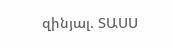զինյալ. ՏԱՍՍ